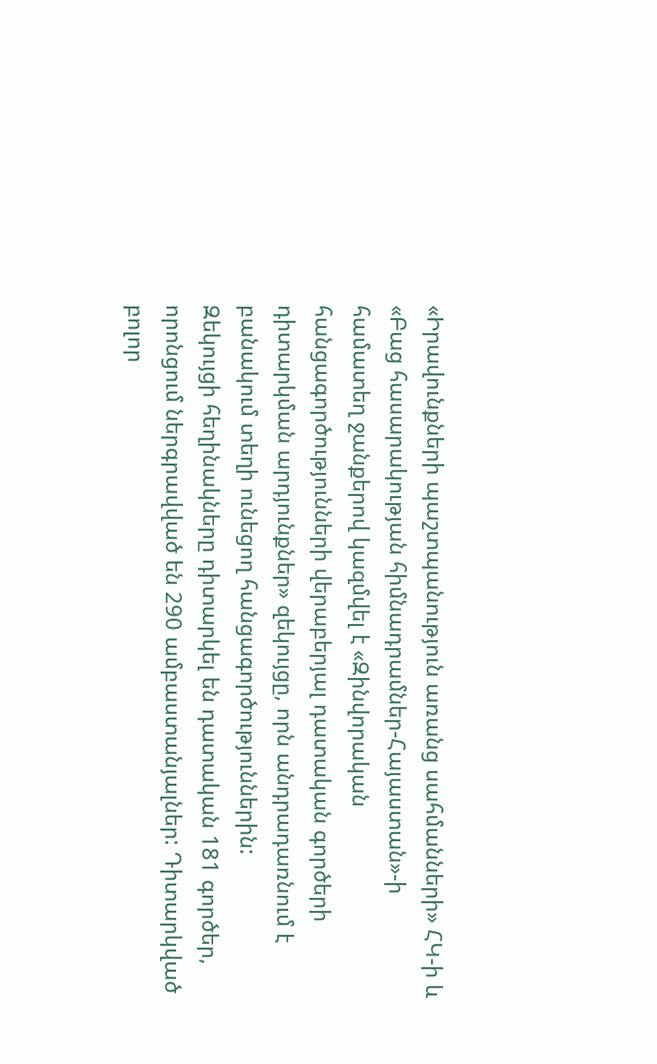«Իրավունքների պաշտպանություն առանց սահմանների» ՀԿ-ի և «Բաց հասարակության հիմնադրամներ-Հայաստան»-ի համատեղ ջանքերով կազմվել է «Զինվորական հանցագործությունների վերաբերյալ դատական գործերի դիտարկման արդյունքներ» զեկույցը, որն անդրադառնում է բանակում տեղի ունեցող հանցագործություններին:
Զեկույցի հեղինակները դիտարկել են դատական 181 գործեր, որոնցում ներգրավված են 290 ամբաստանյալներ: Դիտարկված բոլոր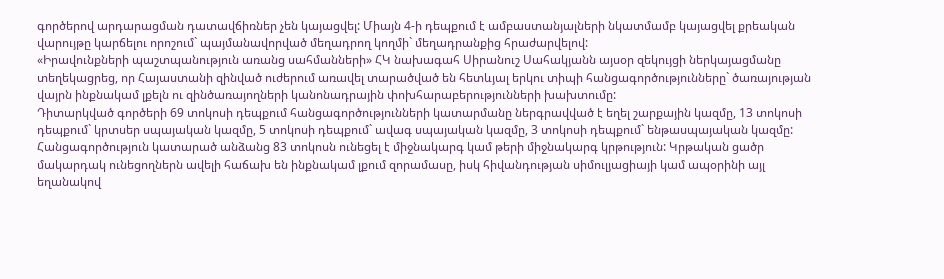գործերով արդարացման դատավճիռներ չեն կայացվել: Միայն 4-ի դեպքում է ամբաստանյալների նկատմամբ կայացվել քրեական վարույթը կարճելու որոշում` պայմանավորված մեղադրող կողմի` մեղադրանքից հրաժարվելով:
«Իրավունքների պաշտպանություն առանց սահմանների» ՀԿ նախագահ Սիրանուշ Սահակյանն այսօր զեկույցի ներկայացմանը տեղեկացրեց, որ Հայաստանի զինված ուժերում առավել տարածված են հետևյալ երկու տիպի հանցագործությունները` ծառայության վայրն ինքնակամ լքելն ու զինծառայողների կանոնադրային փոխհարաբերությունների խախտումը:
Դիտարկված գործերի 69 տոկոսի դեպքում հանցագործությունների կատարմանը ներգրավված է եղել շարքային կազմը, 13 տոկոսի դեպքում` կրտսեր սպայական կազմը, 5 տոկոսի դեպքում` ավագ սպայական կազմը, 3 տոկոսի դեպքում` ենթասպայական կազմը:
Հանցագործություն կատարած անձանց 83 տոկոսն ունեցել է միջնակարգ կամ թերի միջնակարգ կրթություն: Կրթական ցածր մակարդակ ունեցողներն ավելի հաճախ են ինքնակամ լքում զորամասը, իսկ հիվանդության սիմուլյացիայի կամ ապօրինի այլ եղանակով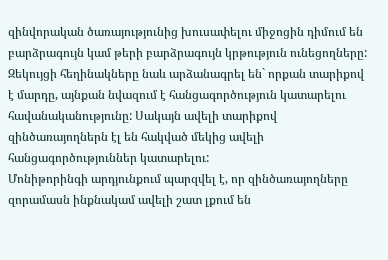զինվորական ծառայությունից խուսափելու միջոցին դիմում են բարձրագույն կամ թերի բարձրագույն կրթություն ունեցողները:
Զեկույցի հեղինակները նաև արձանագրել են` որքան տարիքով է մարդը, այնքան նվազում է հանցագործություն կատարելու հավանականությունը: Սակայն ավելի տարիքով զինծառայողներն էլ են հակված մեկից ավելի հանցագործություններ կատարելու:
Մոնիթորինգի արդյունքում պարզվել է, որ զինծառայողները զորամասն ինքնակամ ավելի շատ լքում են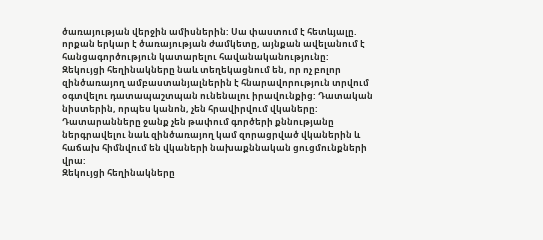ծառայության վերջին ամիսներին: Սա փաստում է հետևյալը. որքան երկար է ծառայության ժամկետը, այնքան ավելանում է հանցագործություն կատարելու հավանականությունը:
Զեկույցի հեղինակները նաև տեղեկացնում են, որ ոչ բոլոր զինծառայող ամբաստանյալներին է հնարավորություն տրվում օգտվելու դատապաշտպան ունենալու իրավունքից: Դատական նիստերին, որպես կանոն, չեն հրավիրվում վկաները: Դատարանները ջանք չեն թափում գործերի քննությանը ներգրավելու նաև զինծառայող կամ զորացրված վկաներին և հաճախ հիմնվում են վկաների նախաքննական ցուցմունքների վրա:
Զեկույցի հեղինակները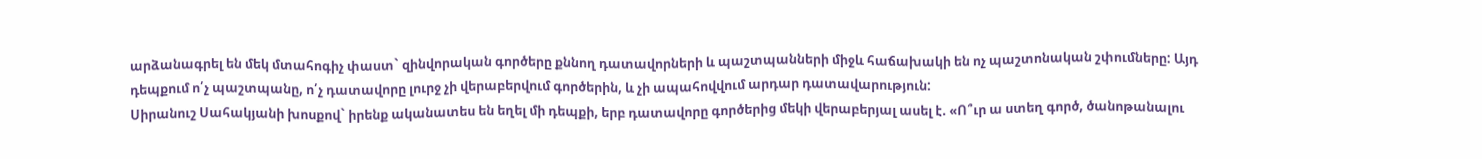արձանագրել են մեկ մտահոգիչ փաստ` զինվորական գործերը քննող դատավորների և պաշտպանների միջև հաճախակի են ոչ պաշտոնական շփումները: Այդ դեպքում ո՛չ պաշտպանը, ո՛չ դատավորը լուրջ չի վերաբերվում գործերին, և չի ապահովվում արդար դատավարություն:
Սիրանուշ Սահակյանի խոսքով` իրենք ականատես են եղել մի դեպքի, երբ դատավորը գործերից մեկի վերաբերյալ ասել է. «Ո՞ւր ա ստեղ գործ, ծանոթանալու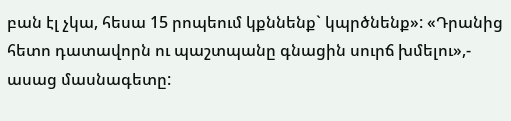բան էլ չկա, հեսա 15 րոպեում կքննենք` կպրծնենք»: «Դրանից հետո դատավորն ու պաշտպանը գնացին սուրճ խմելու»,- ասաց մասնագետը: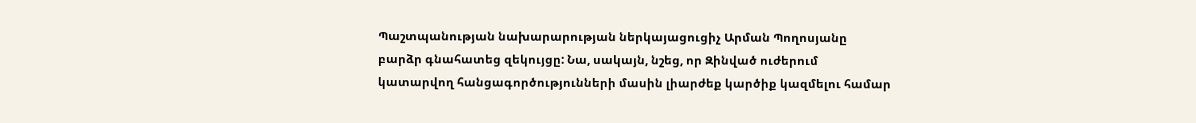Պաշտպանության նախարարության ներկայացուցիչ Արման Պողոսյանը բարձր գնահատեց զեկույցը: Նա, սակայն, նշեց, որ Զինված ուժերում կատարվող հանցագործությունների մասին լիարժեք կարծիք կազմելու համար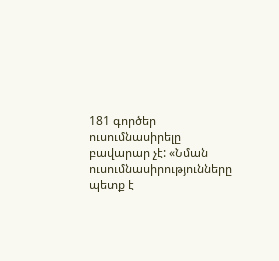181 գործեր ուսումնասիրելը բավարար չէ: «Նման ուսումնասիրությունները պետք է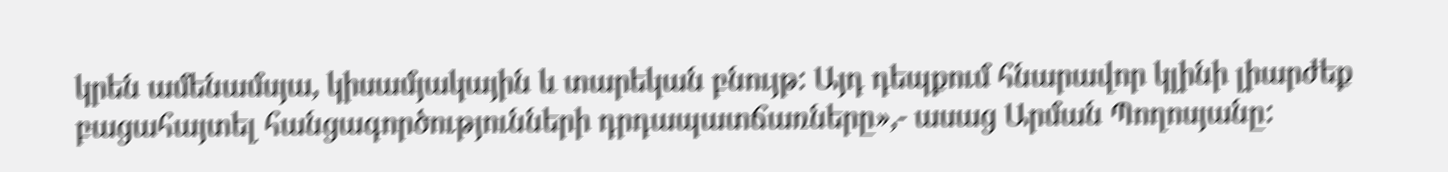կրեն ամենամսյա, կիսամյակային և տարեկան բնույթ: Այդ դեպքում հնարավոր կլինի լիարժեք բացահայտել հանցագործությունների դրդապատճառները»,- ասաց Արման Պողոսյանը: